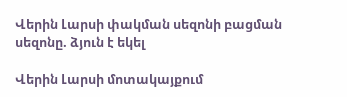Վերին Լարսի փակման սեզոնի բացման սեզոնը. ձյուն է եկել

Վերին Լարսի մոտակայքում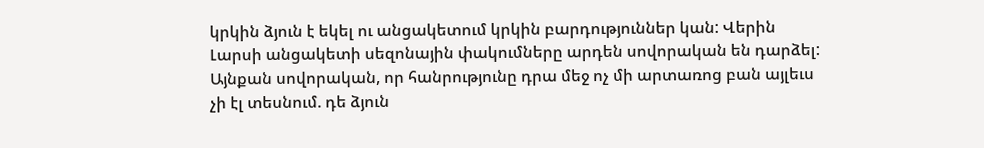կրկին ձյուն է եկել ու անցակետում կրկին բարդություններ կան: Վերին Լարսի անցակետի սեզոնային փակումները արդեն սովորական են դարձել: Այնքան սովորական, որ հանրությունը դրա մեջ ոչ մի արտառոց բան այլեւս չի էլ տեսնում. դե ձյուն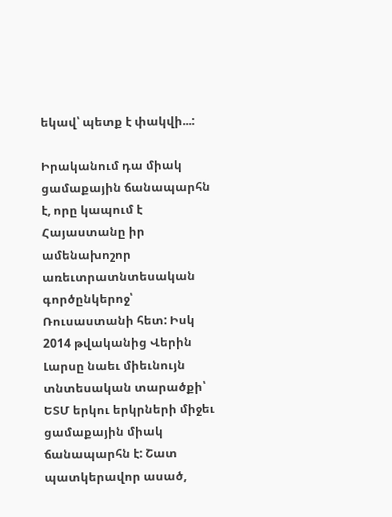եկավ՝ պետք է փակվի...:

Իրականում դա միակ ցամաքային ճանապարհն է, որը կապում է Հայաստանը իր ամենախոշոր առեւտրատնտեսական գործընկերոջ՝ Ռուսաստանի հետ: Իսկ 2014 թվականից Վերին Լարսը նաեւ միեւնույն տնտեսական տարածքի՝ ԵՏՄ երկու երկրների միջեւ ցամաքային միակ ճանապարհն է: Շատ պատկերավոր ասած,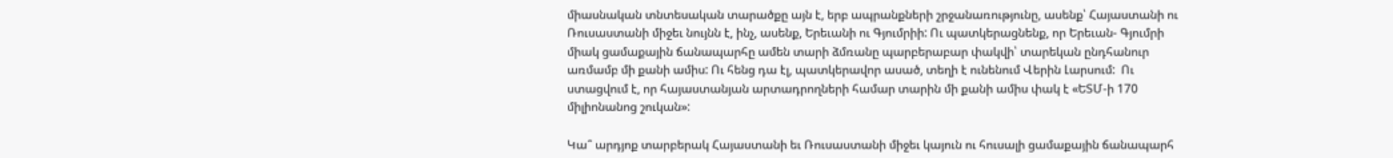միասնական տնտեսական տարածքը այն է, երբ ապրանքների շրջանառությունը, ասենք՝ Հայաստանի ու Ռուսաստանի միջեւ նույնն է, ինչ, ասենք, Երեւանի ու Գյումրիի: Ու պատկերացնենք, որ Երեւան- Գյումրի միակ ցամաքային ճանապարհը ամեն տարի ձմռանը պարբերաբար փակվի՝ տարեկան ընդհանուր առմամբ մի քանի ամիս: Ու հենց դա էլ, պատկերավոր ասած, տեղի է ունենում Վերին Լարսում:  Ու ստացվում է, որ հայաստանյան արտադրողների համար տարին մի քանի ամիս փակ է «ԵՏՄ-ի 170 միլիոնանոց շուկան»:

Կա՞ արդյոք տարբերակ Հայաստանի եւ Ռուսաստանի միջեւ կայուն ու հուսալի ցամաքային ճանապարհ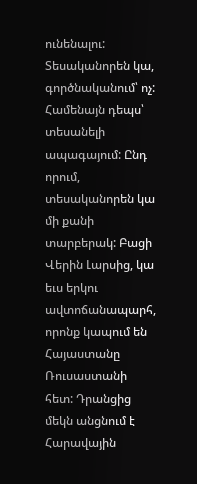ունենալու: Տեսականորեն կա, գործնականում՝ ոչ: Համենայն դեպս՝ տեսանելի ապագայում: Ընդ որում, տեսականորեն կա մի քանի տարբերակ: Բացի Վերին Լարսից, կա եւս երկու ավտոճանապարհ, որոնք կապում են Հայաստանը Ռուսաստանի հետ: Դրանցից մեկն անցնում է Հարավային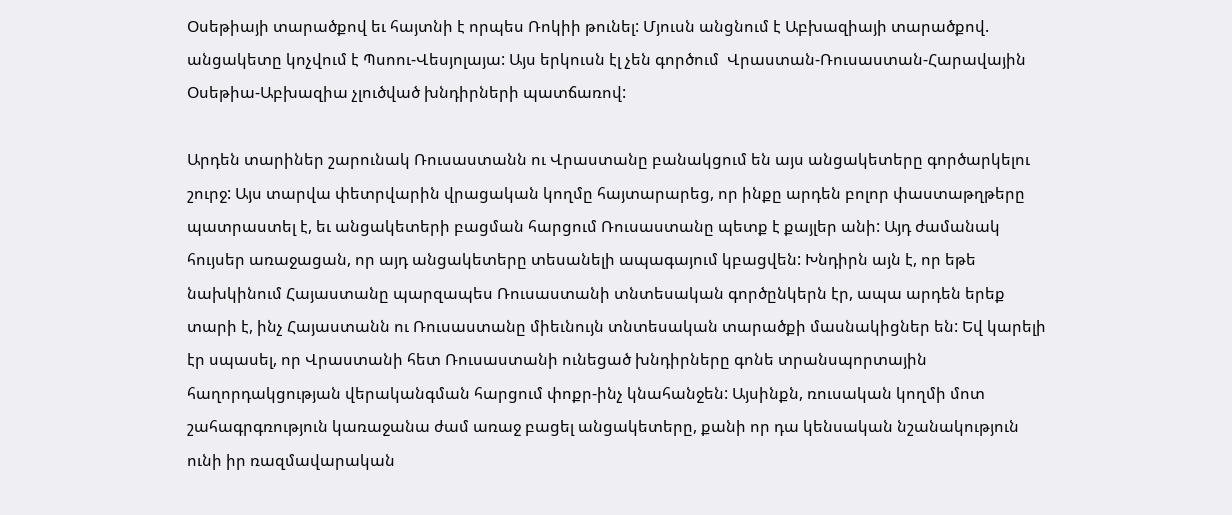Օսեթիայի տարածքով եւ հայտնի է որպես Ռոկիի թունել: Մյուսն անցնում է Աբխազիայի տարածքով. անցակետը կոչվում է Պսոու-Վեսյոլայա: Այս երկուսն էլ չեն գործում  Վրաստան-Ռուսաստան-Հարավային Օսեթիա-Աբխազիա չլուծված խնդիրների պատճառով:

Արդեն տարիներ շարունակ Ռուսաստանն ու Վրաստանը բանակցում են այս անցակետերը գործարկելու շուրջ: Այս տարվա փետրվարին վրացական կողմը հայտարարեց, որ ինքը արդեն բոլոր փաստաթղթերը պատրաստել է, եւ անցակետերի բացման հարցում Ռուսաստանը պետք է քայլեր անի: Այդ ժամանակ հույսեր առաջացան, որ այդ անցակետերը տեսանելի ապագայում կբացվեն: Խնդիրն այն է, որ եթե նախկինում Հայաստանը պարզապես Ռուսաստանի տնտեսական գործընկերն էր, ապա արդեն երեք տարի է, ինչ Հայաստանն ու Ռուսաստանը միեւնույն տնտեսական տարածքի մասնակիցներ են: Եվ կարելի էր սպասել, որ Վրաստանի հետ Ռուսաստանի ունեցած խնդիրները գոնե տրանսպորտային հաղորդակցության վերականգման հարցում փոքր-ինչ կնահանջեն: Այսինքն, ռուսական կողմի մոտ շահագրգռություն կառաջանա ժամ առաջ բացել անցակետերը, քանի որ դա կենսական նշանակություն ունի իր ռազմավարական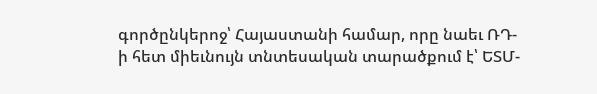գործընկերոջ՝ Հայաստանի համար, որը նաեւ ՌԴ-ի հետ միեւնույն տնտեսական տարածքում է՝ ԵՏՄ-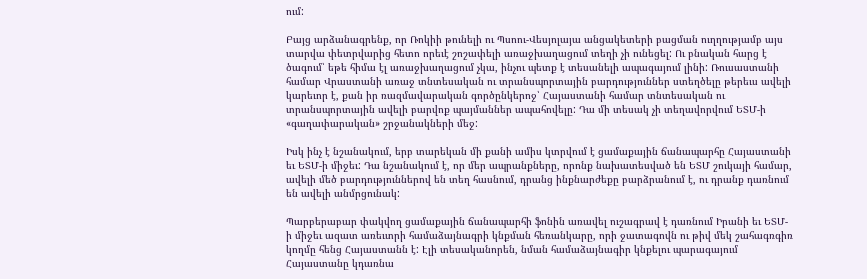ում:

Բայց արձանագրենք, որ Ռոկիի թունելի ու Պսոու-Վեսյոլայա անցակետերի բացման ուղղությամբ այս տարվա փետրվարից հետո որեւէ շոշափելի առաջխաղացում տեղի չի ունեցել: Ու բնական հարց է ծագում՝ եթե հիմա էլ առաջխաղացում չկա, ինչու պետք է տեսանելի ապագայում լինի: Ռուսաստանի համար Վրաստանի առաջ տնտեսական ու տրանսպորտային բարդություններ ստեղծելը թերեւս ավելի կարեւոր է, քան իր ռազմավարական գործընկերոջ՝ Հայաստանի համար տնտեսական ու տրանսպորտային ավելի բարվոք պայմաններ ապահովելը: Դա մի տեսակ չի տեղավորվում ԵՏՄ-ի «գաղափարական» շրջանակների մեջ:

Իսկ ինչ է նշանակում, երբ տարեկան մի քանի ամիս կտրվում է ցամաքային ճանապարհը Հայաստանի եւ ԵՏՄ-ի միջեւ: Դա նշանակում է, որ մեր ապրանքները, որոնք նախատեսված են ԵՏՄ շուկայի համար, ավելի մեծ բարդություններով են տեղ հասնում, դրանց ինքնարժեքը բարձրանում է, ու դրանք դառնում են ավելի անմրցունակ:

Պարբերաբար փակվող ցամաքային ճանապարհի ֆոնին առավել ուշագրավ է դառնում Իրանի եւ ԵՏՄ-ի միջեւ ազատ առեւտրի համաձայնագրի կնքման հեռանկարը, որի ջատագովն ու թիվ մեկ շահագռգիռ կողմը հենց Հայաստանն է: Էլի տեսականորեն, նման համաձայնագիր կնքելու պարագայում Հայաստանը կդառնա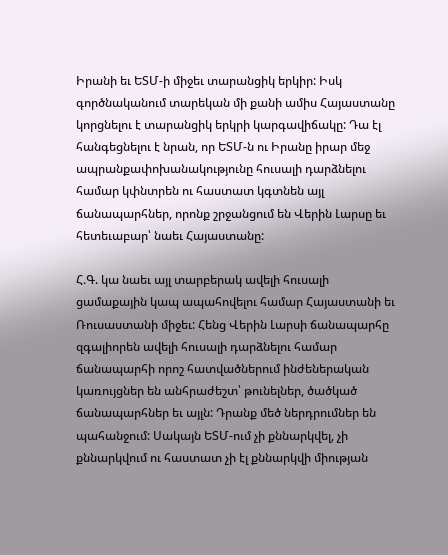Իրանի եւ ԵՏՄ-ի միջեւ տարանցիկ երկիր: Իսկ գործնականում տարեկան մի քանի ամիս Հայաստանը կորցնելու է տարանցիկ երկրի կարգավիճակը: Դա էլ հանգեցնելու է նրան, որ ԵՏՄ-ն ու Իրանը իրար մեջ ապրանքափոխանակությունը հուսալի դարձնելու համար կփնտրեն ու հաստատ կգտնեն այլ ճանապարհներ, որոնք շրջանցում են Վերին Լարսը եւ հետեւաբար՝ նաեւ Հայաստանը:

Հ.Գ. կա նաեւ այլ տարբերակ ավելի հուսալի ցամաքային կապ ապահովելու համար Հայաստանի եւ Ռուսաստանի միջեւ: Հենց Վերին Լարսի ճանապարհը զգալիորեն ավելի հուսալի դարձնելու համար ճանապարհի որոշ հատվածներում ինժեներական կառույցներ են անհրաժեշտ՝ թունելներ, ծածկած ճանապարհներ եւ այլն: Դրանք մեծ ներդրումներ են պահանջում: Սակայն ԵՏՄ-ում չի քննարկվել, չի քննարկվում ու հաստատ չի էլ քննարկվի միության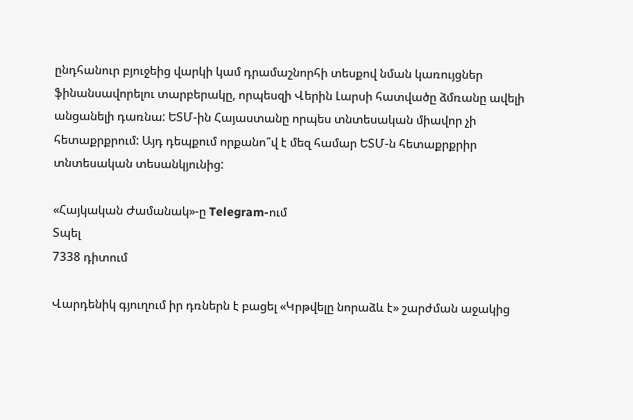ընդհանուր բյուջեից վարկի կամ դրամաշնորհի տեսքով նման կառույցներ ֆինանսավորելու տարբերակը, որպեսզի Վերին Լարսի հատվածը ձմռանը ավելի անցանելի դառնա: ԵՏՄ-ին Հայաստանը որպես տնտեսական միավոր չի հետաքրքրում: Այդ դեպքում որքանո՞վ է մեզ համար ԵՏՄ-ն հետաքրքրիր տնտեսական տեսանկյունից:

«Հայկական Ժամանակ»-ը Telegram-ում
Տպել
7338 դիտում

Վարդենիկ գյուղում իր դռներն է բացել «Կրթվելը նորաձև է» շարժման աջակից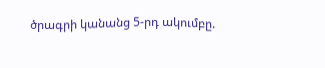ծրագրի կանանց 5-րդ ակումբը.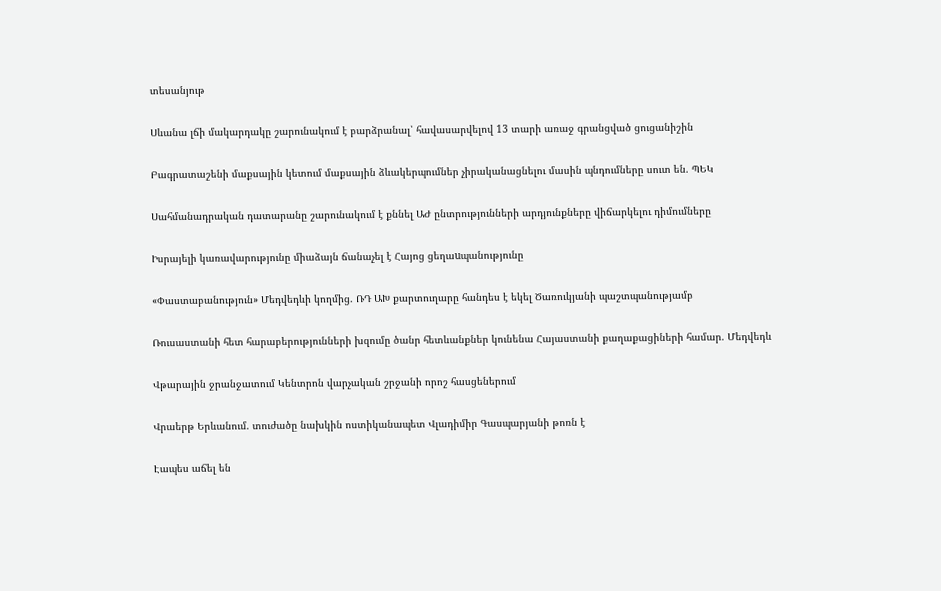տեսանյութ

Սևանա լճի մակարդակը շարունակում է բարձրանալ՝ հավասարվելով 13 տարի առաջ գրանցված ցուցանիշին

Բագրատաշենի մաքսային կետում մաքսային ձևակերպումներ չիրականացնելու մասին պնդումները սուտ են. ՊԵԿ

Սահմանադրական դատարանը շարունակում է քննել ԱԺ ընտրությունների արդյունքները վիճարկելու դիմումները

Իսրայելի կառավարությունը միաձայն ճանաչել է Հայոց ցեղաuպանությունը

«Փաստաբանություն» Մեդվեդևի կողմից. ՌԴ ԱԽ քարտուղարը հանդես է եկել Ծառուկյանի պաշտպանությամբ

Ռուսաստանի հետ հարաբերությունների խզումը ծանր հետևանքներ կունենա Հայաստանի քաղաքացիների համար. Մեդվեդև

Վթարային ջրանջատում Կենտրոն վարչական շրջանի որոշ հասցեներում

Վրաերթ Երևանում. տուժածը նախկին ոստիկանապետ Վլադիմիր Գասպարյանի թոռն է

Էապես աճել են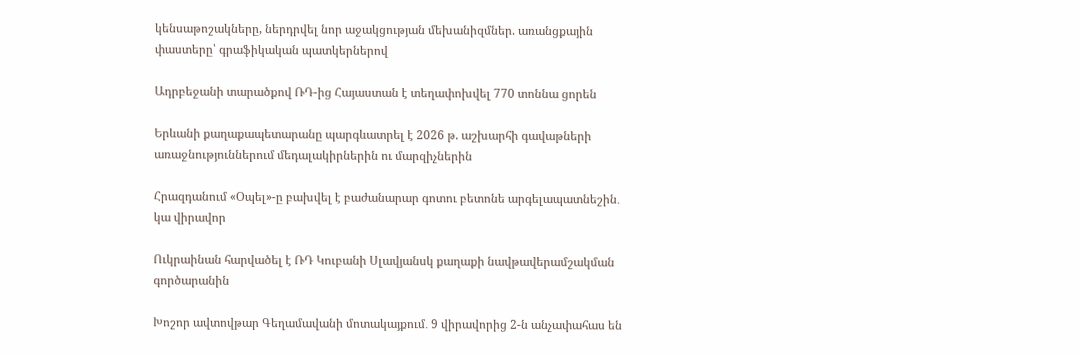կենսաթոշակները, ներդրվել նոր աջակցության մեխանիզմներ. առանցքային փաստերը՝ գրաֆիկական պատկերներով

Ադրբեջանի տարածքով ՌԴ-ից Հայաստան է տեղափոխվել 770 տոննա ցորեն

Երևանի քաղաքապետարանը պարգևատրել է 2026 թ. աշխարհի գավաթների առաջնություններում մեդալակիրներին ու մարզիչներին

Հրազդանում «Օպել»-ը բախվել է բաժանարար գոտու բետոնե արգելապատնեշին․ կա վիրավոր

Ուկրաինան հարվածել է ՌԴ Կուբանի Սլավյանսկ քաղաքի նավթավերամշակման գործարանին

Խոշոր ավտովթար Գեղամավանի մոտակայքում․ 9 վիրավորից 2-ն անչափահաս են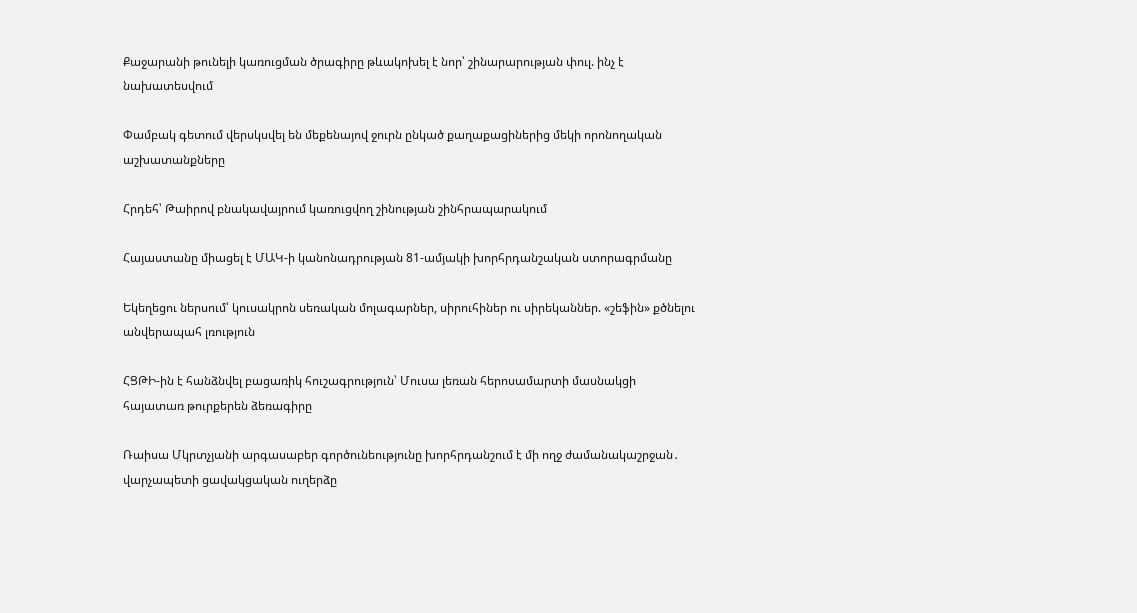Քաջարանի թունելի կառուցման ծրագիրը թևակոխել է նոր՝ շինարարության փուլ. ինչ է նախատեսվում

Փամբակ գետում վերսկսվել են մեքենայով ջուրն ընկած քաղաքացիներից մեկի որոնողական աշխատանքները

Հրդեհ՝ Թաիրով բնակավայրում կառուցվող շինության շինհրապարակում

Հայաստանը միացել է ՄԱԿ-ի կանոնադրության 81-ամյակի խորհրդանշական ստորագրմանը

Եկեղեցու ներսում՝ կուսակրոն սեռական մոլագարներ, սիրուհիներ ու սիրեկաններ. «շեֆին» քծնելու անվերապահ լռություն

ՀՑԹԻ-ին է հանձնվել բացառիկ հուշագրություն՝ Մուսա լեռան հերոսամարտի մասնակցի հայատառ թուրքերեն ձեռագիրը

Ռաիսա Մկրտչյանի արգասաբեր գործունեությունը խորհրդանշում է մի ողջ ժամանակաշրջան․ վարչապետի ցավակցական ուղերձը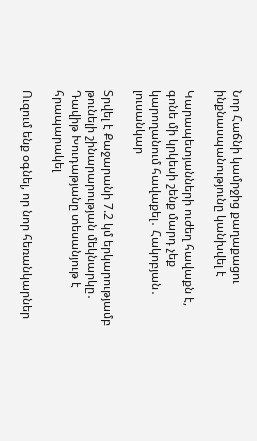Նոր Հաճնի կամրջից քաղաքացու ինքնասպանությունը կանխվել է

Կարապետյանների ուժեղ հավաքն է, գոնե մի կրկեսի շենք մարդ չեք կարողանում հավաքել․ Հակոբյան․ լուսանկար

Տրվել է Քաջարանի 7.2 կմ երկարությամբ թունելի շինարարության մեկնարկը․ Դավիթ Խուդաթյանը տեսանյութ է հրապարակել

Ուզում ենք օգնել, որ նոր հեռանկարներ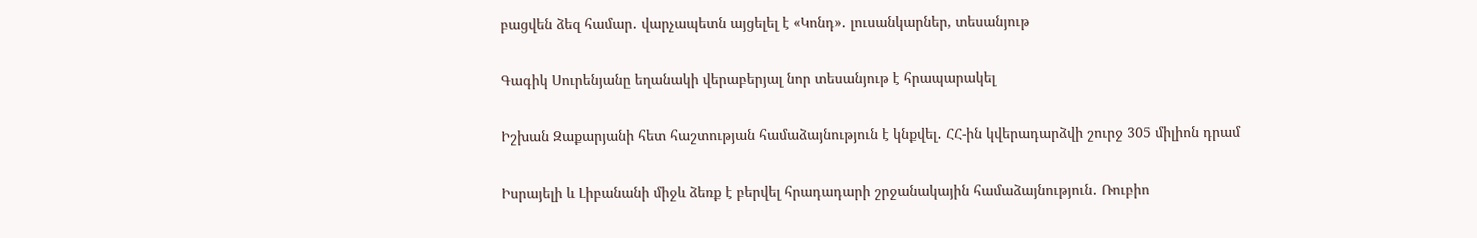բացվեն ձեզ համար․ վարչապետն այցելել է «Կոնդ»․ լուսանկարներ, տեսանյութ

Գագիկ Սուրենյանը եղանակի վերաբերյալ նոր տեսանյութ է հրապարակել

Իշխան Զաքարյանի հետ հաշտության համաձայնություն է կնքվել․ ՀՀ-ին կվերադարձվի շուրջ 305 միլիոն դրամ

Իսրայելի և Լիբանանի միջև ձեռք է բերվել հրադադարի շրջանակային համաձայնություն․ Ռուբիո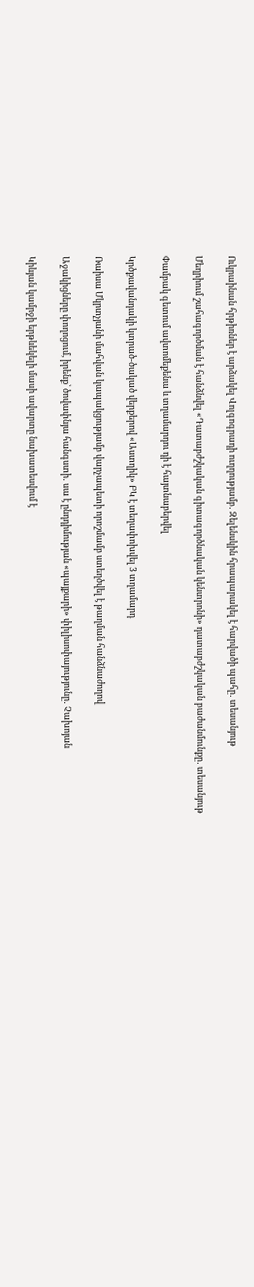Ուկրաինան հրթիռներ է արձակել Վոլգոգրադի ուղղությամբ․ Զելենսկին հրապարակել է հարվածի պահը․ տեսանյութ

Մեղրիում շահագործման է հանձնվել «Դատաբժշկական գիտագործնական կենտրոնի» դատաբժշկական բաժանմունքը․ տեսանյութ

Փամբակ գետում ավտոմեքենա և տղամարդու դի է հայտնաբերվել

Կրծքավանդակի կտրած-ծակած վերքերով «Աստղիկ» ԲԿ է տեղափոխվել 3 տղամարդ

Ռաիսա Մկրտչյանի մահվան կապակցությամբ վարչապետի որոշմամբ ստեղծվել է թաղման հանձնաժողով

Աջակիցները փողոցում, իրենք՝ ծովափնյա հանգստի․ սա է ընդդիմության «պայքարի» փիլիսոփայությունը․ Չախոյան

Կիևյան կամրջի երթևեկելի մասի ավարտը նախատեսվում է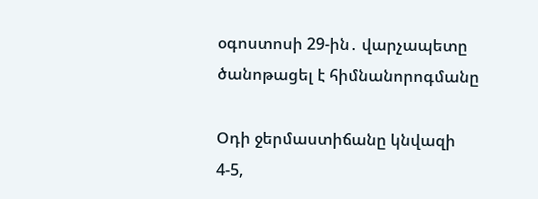օգոստոսի 29-ին․ վարչապետը ծանոթացել է հիմնանորոգմանը

Օդի ջերմաստիճանը կնվազի 4-5,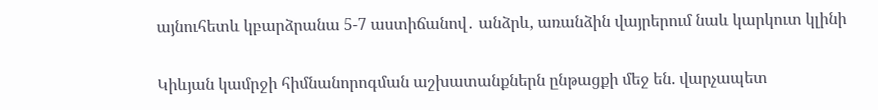այնուհետև կբարձրանա 5-7 աստիճանով․ անձրև, առանձին վայրերում նաև կարկուտ կլինի

Կիևյան կամրջի հիմնանորոգման աշխատանքներն ընթացքի մեջ են. վարչապետ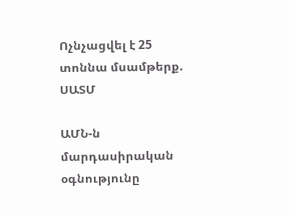Ոչնչացվել է 25 տոննա մսամթերք. ՍԱՏՄ

ԱՄՆ-ն մարդասիրական օգնությունը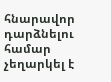հնարավոր դարձնելու համար չեղարկել է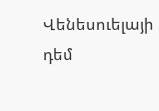Վենեսուելայի դեմ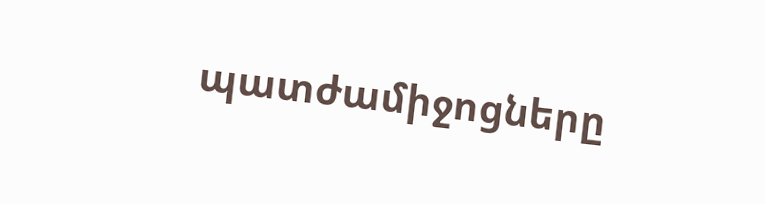պատժամիջոցները